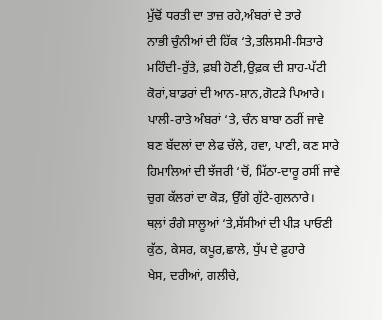ਮੁੱਢੋਂ ਧਰਤੀ ਦਾ ਤਾਜ਼ ਰਹੇ,ਅੰਬਰਾਂ ਦੇ ਤਾਰੇ
ਨਾਭੀ ਚੁੰਨੀਆਂ ਦੀ ਹਿੱਕ ‘ਤੇ,ਤਲਿਸਮੀ-ਸਿਤਾਰੇ
ਮਹਿੰਦੀ-ਰੁੱਤੇ, ਫ਼ਬੀ ਹੋਣੀ,ਉਫ਼ਕ ਦੀ ਸ਼ਾਹ-ਪੱਟੀ
ਕੋਰਾਂ,ਬਾਡਰਾਂ ਦੀ ਆਨ-ਸ਼ਾਨ,ਗੋਟੜੇ ਪਿਆਰੇ।
ਪਾਲੀ-ਰਾਤੇ ਅੰਬਰਾਂ ‘ਤੇ, ਚੰਨ ਬਾਬਾ ਠਰੀਂ ਜਾਵੇ
ਬਣ ਬੱਦਲਾਂ ਦਾ ਲੇਫ ਚੱਲੇ, ਹਵਾ, ਪਾਣੀ, ਕਣ ਸਾਰੇ
ਹਿਮਾਲਿਆਂ ਦੀ ਝੱਜਰੀ ‘ਚੋਂ, ਮਿੱਠਾ-ਦਾਰੂ ਰਸੀਂ ਜਾਵੇ
ਚੁਗ ਕੱਲਰਾਂ ਦਾ ਕੋੜ, ਉੱਗੇ ਗੁੱਟੇ-ਗੁਲਨਾਰੇ।
ਥਲ਼ਾਂ ਰੰਗੇ ਸਾਲੂਆਂ ‘ਤੇ,ਸੱਸੀਆਂ ਦੀ ਪੀੜ ਪਾਓਣੀ
ਕੁੱਠ, ਕੇਸਰ, ਕਪੂਰ,ਛਾਲੇ, ਧੁੱਪ ਦੇ ਫ਼ੁਹਾਰੇ
ਖੇਸ, ਦਰੀਆਂ, ਗਲੀਚੇ,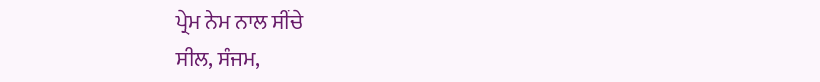ਪ੍ਰੇਮ ਨੇਮ ਨਾਲ ਸੀਂਚੇ
ਸੀਲ, ਸੰਜਮ,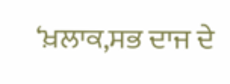‘ਖ਼ਲਾਕ,ਸਭ ਦਾਜ ਦੇ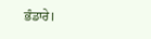ਭੰਡਾਰੇ।